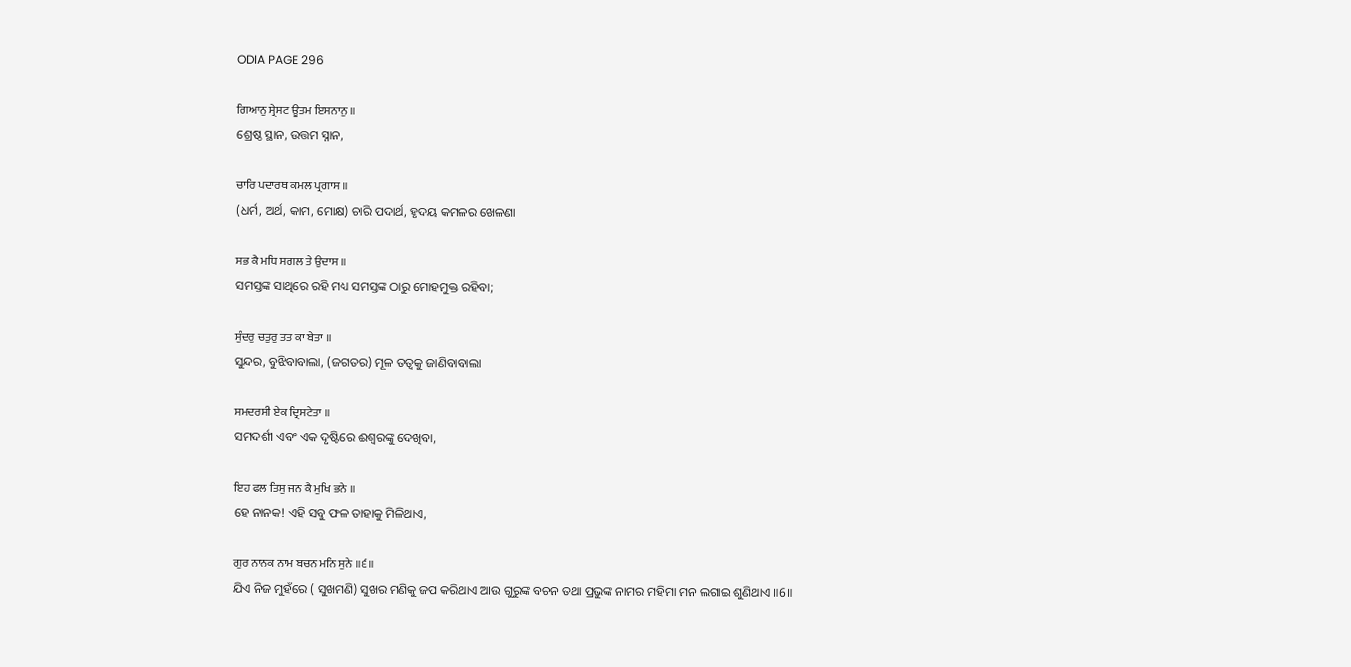ODIA PAGE 296

ਗਿਆਨੁ ਸ੍ਰੇਸਟ ਊਤਮ ਇਸਨਾਨੁ ॥
ଶ୍ରେଷ୍ଠ ସ୍ଥାନ, ଉତ୍ତମ ସ୍ନାନ,

ਚਾਰਿ ਪਦਾਰਥ ਕਮਲ ਪ੍ਰਗਾਸ ॥
(ଧର୍ମ, ଅର୍ଥ, କାମ, ମୋକ୍ଷ) ଚାରି ପଦାର୍ଥ, ହୃଦୟ କମଳର ଖେଳଣା

ਸਭ ਕੈ ਮਧਿ ਸਗਲ ਤੇ ਉਦਾਸ ॥
ସମସ୍ତଙ୍କ ସାଥିରେ ରହି ମଧ୍ୟ ସମସ୍ତଙ୍କ ଠାରୁ ମୋହମୁକ୍ତ ରହିବା;

ਸੁੰਦਰੁ ਚਤੁਰੁ ਤਤ ਕਾ ਬੇਤਾ ॥
ସୁନ୍ଦର, ବୁଝିବାବାଲା, (ଜଗତର) ମୂଳ ତତ୍ଵକୁ ଜାଣିବାବାଲା

ਸਮਦਰਸੀ ਏਕ ਦ੍ਰਿਸਟੇਤਾ ॥
ସମଦର୍ଶୀ ଏବଂ ଏକ ଦୃଷ୍ଟିରେ ଈଶ୍ଵରଙ୍କୁ ଦେଖିବା,

ਇਹ ਫਲ ਤਿਸੁ ਜਨ ਕੈ ਮੁਖਿ ਭਨੇ ॥
ହେ ନାନକ! ଏହି ସବୁ ଫଳ ତାହାକୁ ମିଳିଥାଏ,

ਗੁਰ ਨਾਨਕ ਨਾਮ ਬਚਨ ਮਨਿ ਸੁਨੇ ॥੬॥
ଯିଏ ନିଜ ମୁହଁରେ ( ସୁଖମଣି) ସୁଖର ମଣିକୁ ଜପ କରିଥାଏ ଆଉ ଗୁରୁଙ୍କ ବଚନ ତଥା ପ୍ରଭୁଙ୍କ ନାମର ମହିମା ମନ ଲଗାଇ ଶୁଣିଥାଏ ॥6॥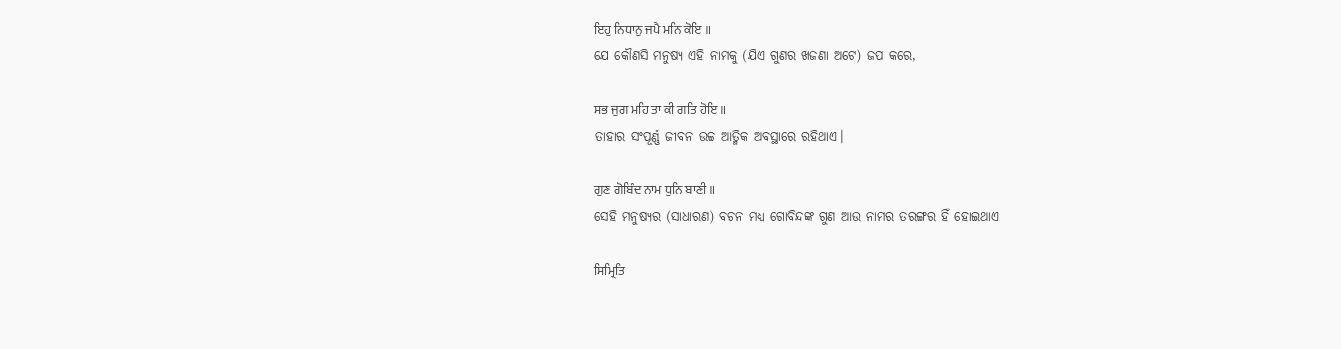ਇਹੁ ਨਿਧਾਨੁ ਜਪੈ ਮਨਿ ਕੋਇ ॥
ଯେ କୌଣସି ମନୁଷ୍ୟ ଏହି ନାମକୁ (ଯିଏ ଗୁଣର ଖଜଣା ଅଟେ) ଜପ କରେ,

ਸਭ ਜੁਗ ਮਹਿ ਤਾ ਕੀ ਗਤਿ ਹੋਇ ॥
ତାହାର ସଂପୂର୍ଣ୍ଣ ଜୀବନ ଉଚ୍ଚ ଆତ୍ମିକ ଅବସ୍ଥାରେ ରହିଥାଏ।

ਗੁਣ ਗੋਬਿੰਦ ਨਾਮ ਧੁਨਿ ਬਾਣੀ ॥
ସେହି ମନୁଷ୍ୟର (ସାଧାରଣ) ବଚନ ମଧ୍ୟ ଗୋବିନ୍ଦଙ୍କ ଗୁଣ ଆଉ ନାମର ତରଙ୍ଗର ହିଁ ହୋଇଥାଏ

ਸਿਮ੍ਰਿਤਿ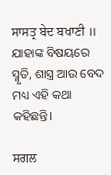ਸਾਸਤ੍ਰ ਬੇਦ ਬਖਾਣੀ ॥
ଯାହାଙ୍କ ବିଷୟରେ ସ୍ମୃତି, ଶାସ୍ତ୍ର ଆଉ ବେଦ ମଧ୍ୟ ଏହି କଥା କହିଛନ୍ତି।

ਸਗਲ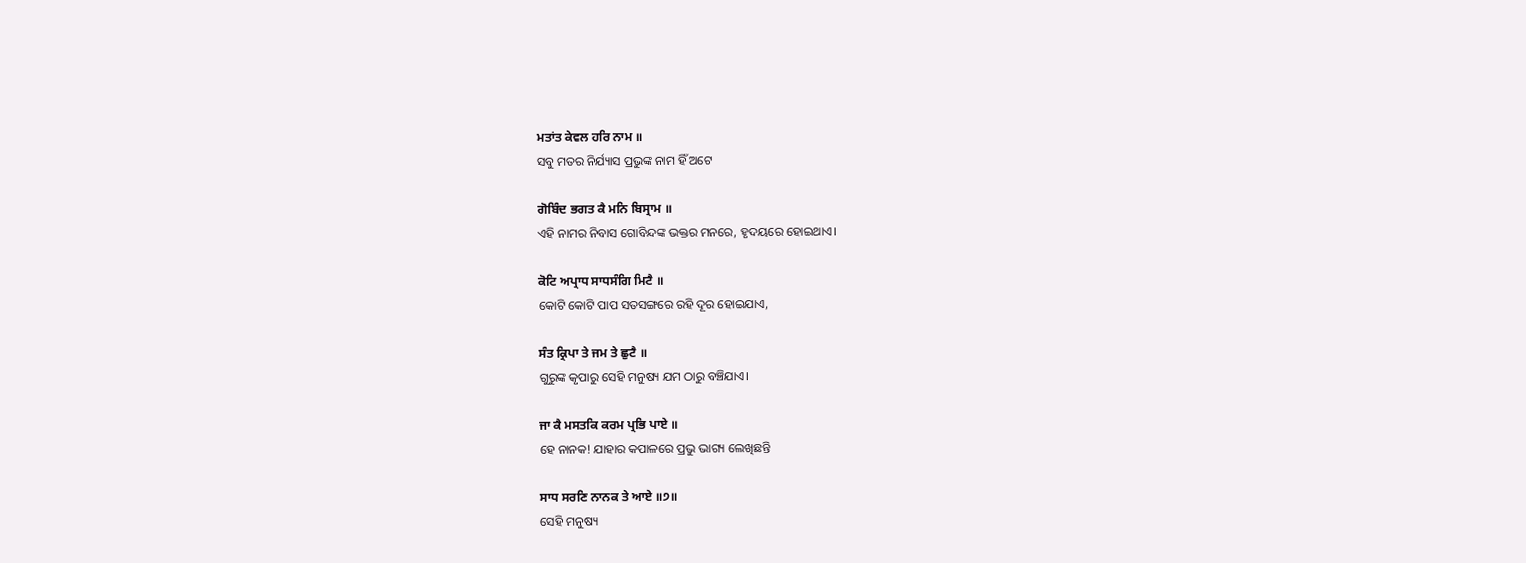ਮਤਾਂਤ ਕੇਵਲ ਹਰਿ ਨਾਮ ॥
ସବୁ ମତର ନିର୍ଯ୍ୟାସ ପ୍ରଭୁଙ୍କ ନାମ ହିଁ ଅଟେ

ਗੋਬਿੰਦ ਭਗਤ ਕੈ ਮਨਿ ਬਿਸ੍ਰਾਮ ॥
ଏହି ନାମର ନିବାସ ଗୋବିନ୍ଦଙ୍କ ଭକ୍ତର ମନରେ, ହୃଦୟରେ ହୋଇଥାଏ।

ਕੋਟਿ ਅਪ੍ਰਾਧ ਸਾਧਸੰਗਿ ਮਿਟੈ ॥
କୋଟି କୋଟି ପାପ ସତସଙ୍ଗରେ ରହି ଦୂର ହୋଇଯାଏ,

ਸੰਤ ਕ੍ਰਿਪਾ ਤੇ ਜਮ ਤੇ ਛੁਟੈ ॥
ଗୁରୁଙ୍କ କୃପାରୁ ସେହି ମନୁଷ୍ୟ ଯମ ଠାରୁ ବଞ୍ଚିଯାଏ।

ਜਾ ਕੈ ਮਸਤਕਿ ਕਰਮ ਪ੍ਰਭਿ ਪਾਏ ॥
ହେ ନାନକ! ଯାହାର କପାଳରେ ପ୍ରଭୁ ଭାଗ୍ୟ ଲେଖିଛନ୍ତି

ਸਾਧ ਸਰਣਿ ਨਾਨਕ ਤੇ ਆਏ ॥੭॥
ସେହି ମନୁଷ୍ୟ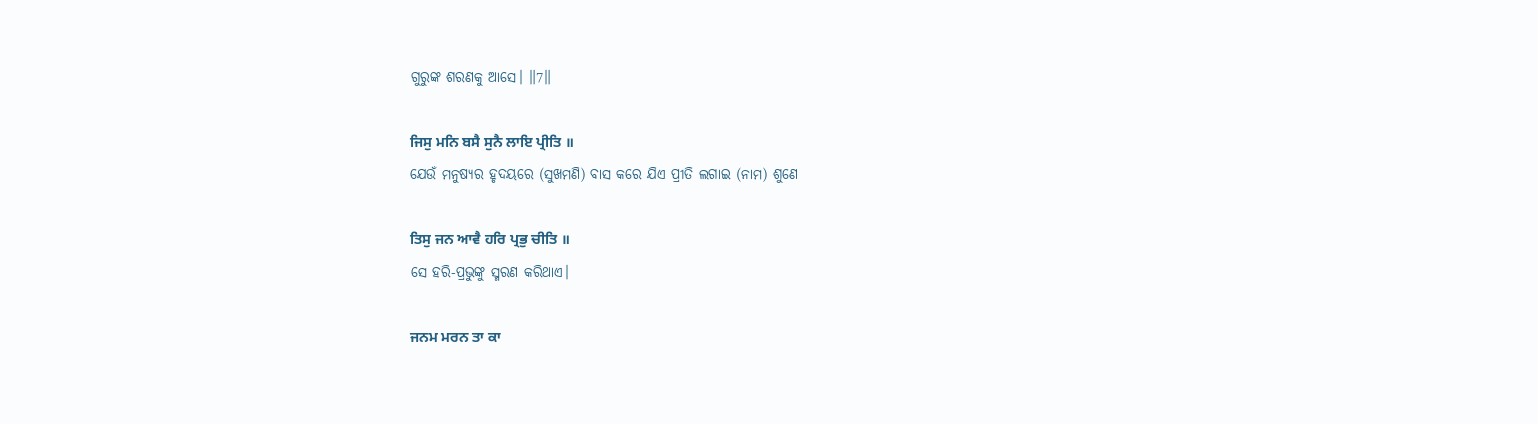ଗୁରୁଙ୍କ ଶରଣକୁ ଆସେ। ॥7॥

ਜਿਸੁ ਮਨਿ ਬਸੈ ਸੁਨੈ ਲਾਇ ਪ੍ਰੀਤਿ ॥
ଯେଉଁ ମନୁଷ୍ୟର ହୃଦୟରେ (ସୁଖମଣି) ବାସ କରେ ଯିଏ ପ୍ରୀତି ଲଗାଇ (ନାମ) ଶୁଣେ

ਤਿਸੁ ਜਨ ਆਵੈ ਹਰਿ ਪ੍ਰਭੁ ਚੀਤਿ ॥
ସେ ହରି-ପ୍ରଭୁଙ୍କୁ ସ୍ମରଣ କରିଥାଏ।

ਜਨਮ ਮਰਨ ਤਾ ਕਾ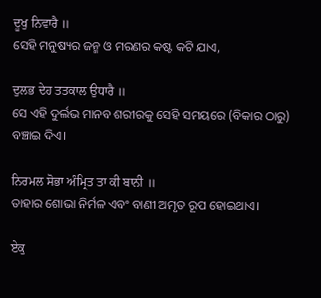ਦੂਖੁ ਨਿਵਾਰੈ ॥
ସେହି ମନୁଷ୍ୟର ଜନ୍ମ ଓ ମରଣର କଷ୍ଟ କଟି ଯାଏ,

ਦੁਲਭ ਦੇਹ ਤਤਕਾਲ ਉਧਾਰੈ ॥
ସେ ଏହି ଦୁର୍ଲଭ ମାନବ ଶରୀରକୁ ସେହି ସମୟରେ (ବିକାର ଠାରୁ) ବଞ୍ଚାଇ ଦିଏ।

ਨਿਰਮਲ ਸੋਭਾ ਅੰਮ੍ਰਿਤ ਤਾ ਕੀ ਬਾਨੀ ॥
ତାହାର ଶୋଭା ନିର୍ମଳ ଏବଂ ବାଣୀ ଅମୃତ ରୂପ ହୋଇଥାଏ।

ਏਕੁ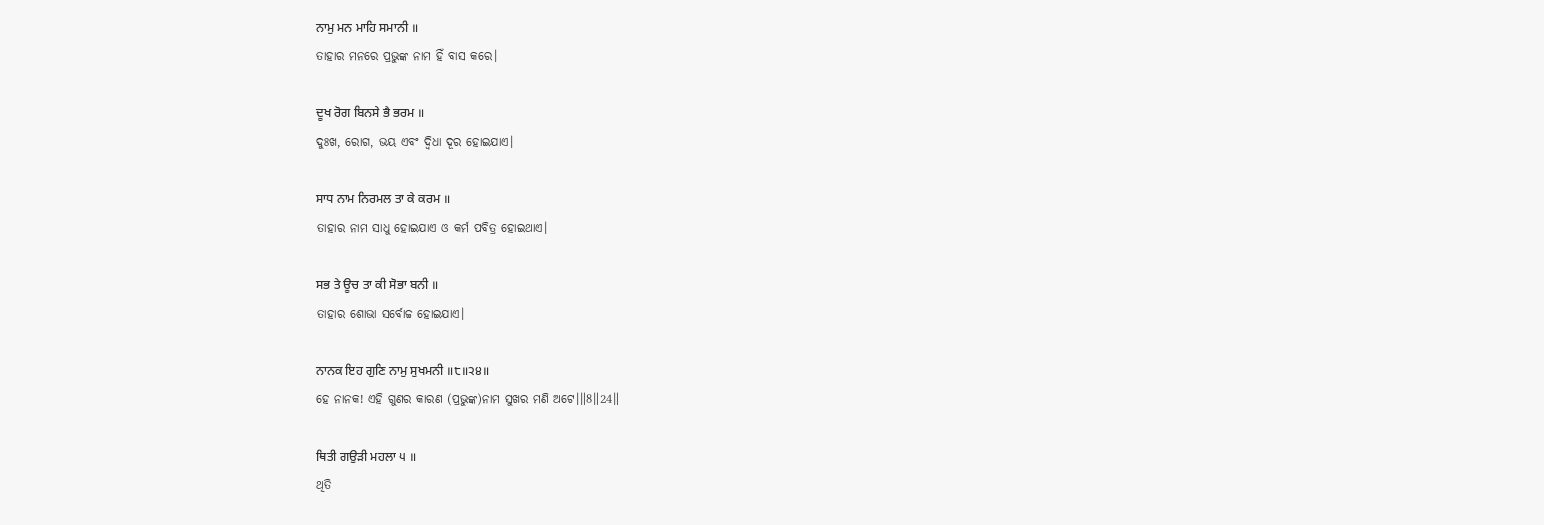ਨਾਮੁ ਮਨ ਮਾਹਿ ਸਮਾਨੀ ॥
ତାହାର ମନରେ ପ୍ରଭୁଙ୍କ ନାମ ହିଁ ବାସ କରେ।

ਦੂਖ ਰੋਗ ਬਿਨਸੇ ਭੈ ਭਰਮ ॥
ଦୁଃଖ, ରୋଗ, ଭୟ ଏବଂ ଦ୍ଵିଧା ଦୂର ହୋଇଯାଏ।

ਸਾਧ ਨਾਮ ਨਿਰਮਲ ਤਾ ਕੇ ਕਰਮ ॥
ତାହାର ନାମ ସାଧୁ ହୋଇଯାଏ ଓ କର୍ମ ପବିତ୍ର ହୋଇଥାଏ।

ਸਭ ਤੇ ਊਚ ਤਾ ਕੀ ਸੋਭਾ ਬਨੀ ॥
ତାହାର ଶୋଭା ସର୍ବୋଚ୍ଚ ହୋଇଯାଏ।

ਨਾਨਕ ਇਹ ਗੁਣਿ ਨਾਮੁ ਸੁਖਮਨੀ ॥੮॥੨੪॥
ହେ ନାନକ! ଏହି ଗୁଣର କାରଣ (ପ୍ରଭୁଙ୍କ)ନାମ ସୁଖର ମଣି ଅଟେ।॥8॥24॥

ਥਿਤੀ ਗਉੜੀ ਮਹਲਾ ੫ ॥
ଥିତି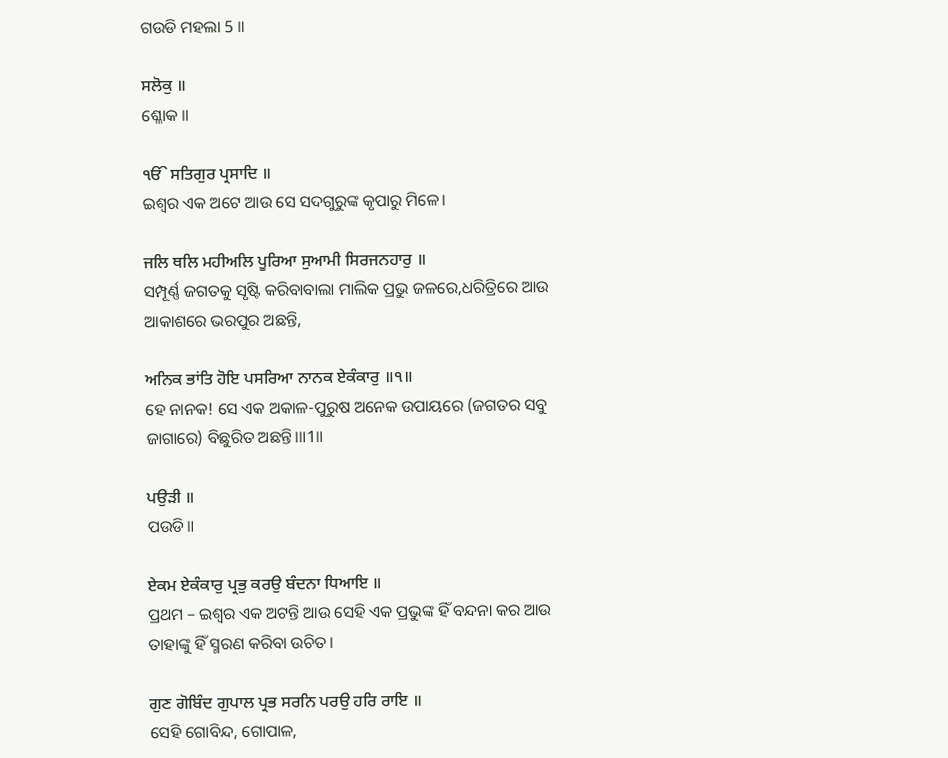ଗଉଡି ମହଲା 5 ॥

ਸਲੋਕੁ ॥
ଶ୍ଳୋକ ॥

ੴ ਸਤਿਗੁਰ ਪ੍ਰਸਾਦਿ ॥
ଇଶ୍ଵର ଏକ ଅଟେ ଆଉ ସେ ସଦଗୁରୁଙ୍କ କୃପାରୁ ମିଳେ।

ਜਲਿ ਥਲਿ ਮਹੀਅਲਿ ਪੂਰਿਆ ਸੁਆਮੀ ਸਿਰਜਨਹਾਰੁ ॥
ସମ୍ପୂର୍ଣ୍ଣ ଜଗତକୁ ସୃଷ୍ଟି କରିବାବାଲା ମାଲିକ ପ୍ରଭୁ ଜଳରେ,ଧରିତ୍ରିରେ ଆଉ ଆକାଶରେ ଭରପୁର ଅଛନ୍ତି,

ਅਨਿਕ ਭਾਂਤਿ ਹੋਇ ਪਸਰਿਆ ਨਾਨਕ ਏਕੰਕਾਰੁ ॥੧॥
ହେ ନାନକ! ସେ ଏକ ଅକାଳ-ପୁରୁଷ ଅନେକ ଉପାୟରେ (ଜଗତର ସବୁ ଜାଗାରେ) ବିଛୁରିତ ଅଛନ୍ତି।॥1॥

ਪਉੜੀ ॥
ପଉଡି॥

ਏਕਮ ਏਕੰਕਾਰੁ ਪ੍ਰਭੁ ਕਰਉ ਬੰਦਨਾ ਧਿਆਇ ॥
ପ୍ରଥମ – ଇଶ୍ଵର ଏକ ଅଟନ୍ତି ଆଉ ସେହି ଏକ ପ୍ରଭୁଙ୍କ ହିଁ ବନ୍ଦନା କର ଆଉ ତାହାଙ୍କୁ ହିଁ ସ୍ମରଣ କରିବା ଉଚିତ।

ਗੁਣ ਗੋਬਿੰਦ ਗੁਪਾਲ ਪ੍ਰਭ ਸਰਨਿ ਪਰਉ ਹਰਿ ਰਾਇ ॥
ସେହି ଗୋବିନ୍ଦ, ଗୋପାଳ,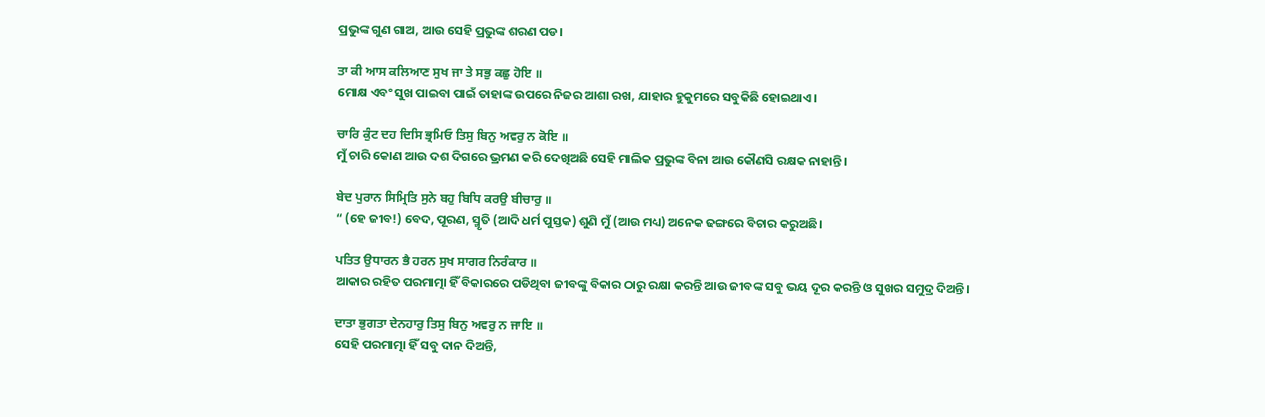ପ୍ରଭୁଙ୍କ ଗୁଣ ଗାଅ, ଆଉ ସେହି ପ୍ରଭୁଙ୍କ ଶରଣ ପଡ।

ਤਾ ਕੀ ਆਸ ਕਲਿਆਣ ਸੁਖ ਜਾ ਤੇ ਸਭੁ ਕਛੁ ਹੋਇ ॥
ମୋକ୍ଷ ଏବଂ ସୁଖ ପାଇବା ପାଇଁ ତାହାଙ୍କ ଉପରେ ନିଜର ଆଶା ରଖ, ଯାହାର ହୁକୁମରେ ସବୁକିଛି ହୋଇଥାଏ।

ਚਾਰਿ ਕੁੰਟ ਦਹ ਦਿਸਿ ਭ੍ਰਮਿਓ ਤਿਸੁ ਬਿਨੁ ਅਵਰੁ ਨ ਕੋਇ ॥
ମୁଁ ଚାରି କୋଣ ଆଉ ଦଶ ଦିଗରେ ଭ୍ରମଣ କରି ଦେଖିଅଛି ସେହି ମାଲିକ ପ୍ରଭୁଙ୍କ ବିନା ଆଉ କୌଣସି ରକ୍ଷକ ନାହାନ୍ତି।

ਬੇਦ ਪੁਰਾਨ ਸਿਮ੍ਰਿਤਿ ਸੁਨੇ ਬਹੁ ਬਿਧਿ ਕਰਉ ਬੀਚਾਰੁ ॥
“ (ହେ ଜୀବ!) ବେଦ, ପୂରଣ, ସ୍ମୃତି (ଆଦି ଧର୍ମ ପୁସ୍ତକ) ଶୁଣି ମୁଁ (ଆଉ ମଧ୍ୟ) ଅନେକ ଢଙ୍ଗରେ ବିଚାର କରୁଅଛି।

ਪਤਿਤ ਉਧਾਰਨ ਭੈ ਹਰਨ ਸੁਖ ਸਾਗਰ ਨਿਰੰਕਾਰ ॥
ଆକାର ରହିତ ପରମାତ୍ମା ହିଁ ବିକାରରେ ପଡିଥିବା ଜୀବଙ୍କୁ ବିକାର ଠାରୁ ରକ୍ଷା କରନ୍ତି ଆଉ ଜୀବଙ୍କ ସବୁ ଭୟ ଦୂର କରନ୍ତି ଓ ସୁଖର ସମୁଦ୍ର ଦିଅନ୍ତି।

ਦਾਤਾ ਭੁਗਤਾ ਦੇਨਹਾਰੁ ਤਿਸੁ ਬਿਨੁ ਅਵਰੁ ਨ ਜਾਇ ॥
ସେହି ପରମାତ୍ମା ହିଁ ସବୁ ଦାନ ଦିଅନ୍ତି,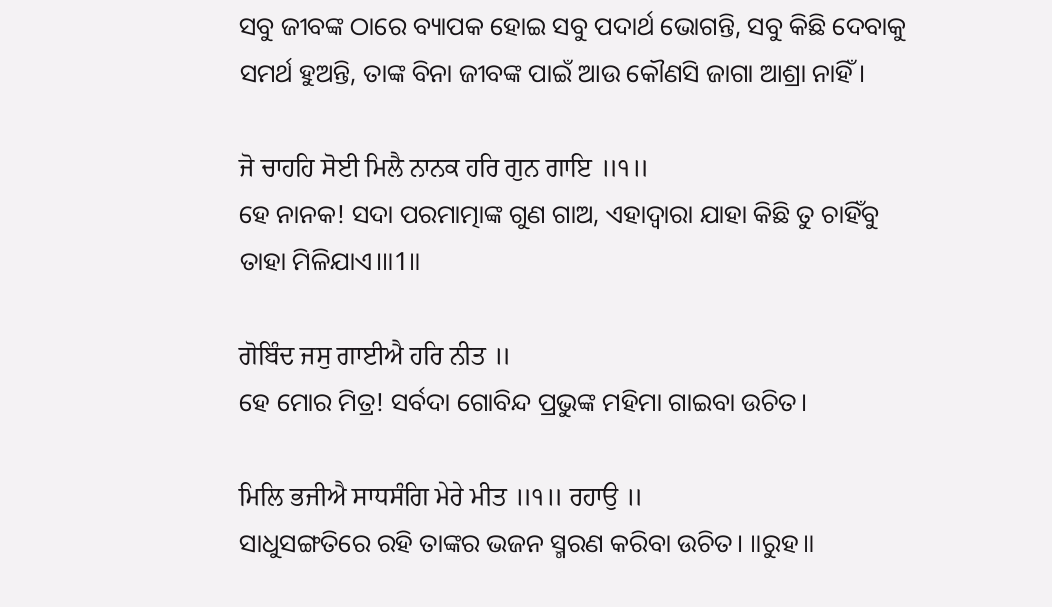ସବୁ ଜୀବଙ୍କ ଠାରେ ବ୍ୟାପକ ହୋଇ ସବୁ ପଦାର୍ଥ ଭୋଗନ୍ତି, ସବୁ କିଛି ଦେବାକୁ ସମର୍ଥ ହୁଅନ୍ତି, ତାଙ୍କ ବିନା ଜୀବଙ୍କ ପାଇଁ ଆଉ କୌଣସି ଜାଗା ଆଶ୍ରା ନାହିଁ।

ਜੋ ਚਾਹਹਿ ਸੋਈ ਮਿਲੈ ਨਾਨਕ ਹਰਿ ਗੁਨ ਗਾਇ ॥੧॥
ହେ ନାନକ! ସଦା ପରମାତ୍ମାଙ୍କ ଗୁଣ ଗାଅ, ଏହାଦ୍ଵାରା ଯାହା କିଛି ତୁ ଚାହିଁବୁ ତାହା ମିଳିଯାଏ।॥1॥

ਗੋਬਿੰਦ ਜਸੁ ਗਾਈਐ ਹਰਿ ਨੀਤ ॥
ହେ ମୋର ମିତ୍ର! ସର୍ବଦା ଗୋବିନ୍ଦ ପ୍ରଭୁଙ୍କ ମହିମା ଗାଇବା ଉଚିତ।

ਮਿਲਿ ਭਜੀਐ ਸਾਧਸੰਗਿ ਮੇਰੇ ਮੀਤ ॥੧॥ ਰਹਾਉ ॥
ସାଧୁସଙ୍ଗତିରେ ରହି ତାଙ୍କର ଭଜନ ସ୍ମରଣ କରିବା ଉଚିତ। ॥ରୁହ॥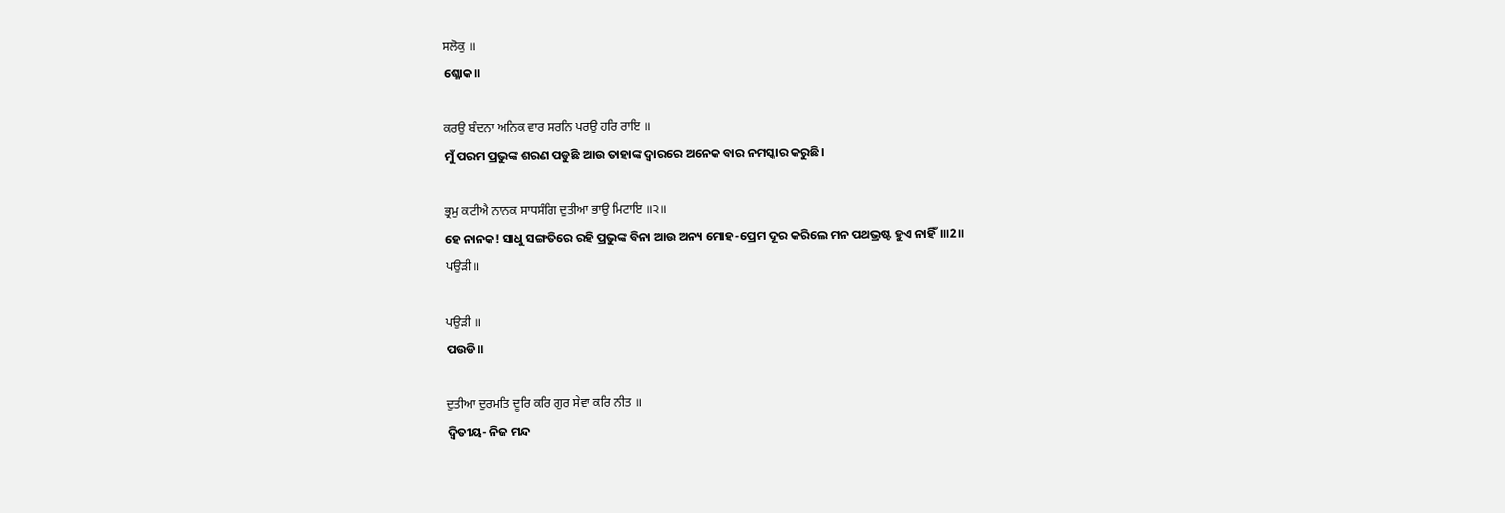ਸਲੋਕੁ ॥
ଶ୍ଳୋକ॥

ਕਰਉ ਬੰਦਨਾ ਅਨਿਕ ਵਾਰ ਸਰਨਿ ਪਰਉ ਹਰਿ ਰਾਇ ॥
ମୁଁ ପରମ ପ୍ରଭୁଙ୍କ ଶରଣ ପଡୁଛି ଆଉ ତାହାଙ୍କ ଦ୍ଵାରରେ ଅନେକ ବାର ନମସ୍କାର କରୁଛି।

ਭ੍ਰਮੁ ਕਟੀਐ ਨਾਨਕ ਸਾਧਸੰਗਿ ਦੁਤੀਆ ਭਾਉ ਮਿਟਾਇ ॥੨॥
ହେ ନାନକ! ସାଧୁ ସଙ୍ଗତିରେ ରହି ପ୍ରଭୁଙ୍କ ବିନା ଆଉ ଅନ୍ୟ ମୋହ-ପ୍ରେମ ଦୂର କରିଲେ ମନ ପଥଭ୍ରଷ୍ଟ ହୁଏ ନାହିଁ।॥2॥
ਪਉੜੀ॥

ਪਉੜੀ ॥
ପଉଡି॥

ਦੁਤੀਆ ਦੁਰਮਤਿ ਦੂਰਿ ਕਰਿ ਗੁਰ ਸੇਵਾ ਕਰਿ ਨੀਤ ॥
ଦ୍ଵିତୀୟ- ନିଜ ମନ୍ଦ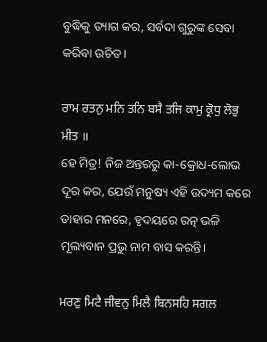ବୁଦ୍ଧିକୁ ତ୍ୟାଗ କର, ସର୍ବଦା ଗୁରୁଙ୍କ ସେବା କରିବା ଉଚିତ।

ਰਾਮ ਰਤਨੁ ਮਨਿ ਤਨਿ ਬਸੈ ਤਜਿ ਕਾਮੁ ਕ੍ਰੋਧੁ ਲੋਭੁ ਮੀਤ ॥
ହେ ମିତ୍ର! ନିଜ ଅନ୍ତରରୁ କା-କ୍ରୋଧ-ଲୋଭ ଦୂର କର, ଯେଉଁ ମନୁଷ୍ୟ ଏହି ଉଦ୍ୟମ କରେ ତାହାର ମନରେ, ହୃଦୟରେ ରତ୍ନ ଭଳି ମୂଲ୍ୟବାନ ପ୍ରଭୁ ନାମ ବାସ କରନ୍ତି।

ਮਰਣੁ ਮਿਟੈ ਜੀਵਨੁ ਮਿਲੈ ਬਿਨਸਹਿ ਸਗਲ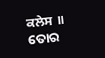ਕਲੇਸ ॥
ତୋର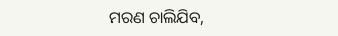ମରଣ ଚାଲିଯିବ,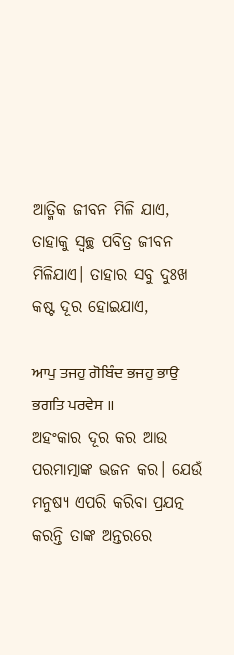ଆତ୍ମିକ ଜୀବନ ମିଳି ଯାଏ, ତାହାକୁ ସ୍ଵଚ୍ଛ ପବିତ୍ର ଜୀବନ ମିଳିଯାଏ। ତାହାର ସବୁ ଦୁଃଖ କଷ୍ଟ ଦୂର ହୋଇଯାଏ,

ਆਪੁ ਤਜਹੁ ਗੋਬਿੰਦ ਭਜਹੁ ਭਾਉ ਭਗਤਿ ਪਰਵੇਸ ॥
ଅହଂକାର ଦୂର କର ଆଉ ପରମାତ୍ମାଙ୍କ ଭଜନ କର। ଯେଉଁ ମନୁଷ୍ୟ ଏପରି କରିବା ପ୍ରଯତ୍ନ କରନ୍ତି ତାଙ୍କ ଅନ୍ତରରେ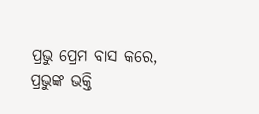ପ୍ରଭୁ ପ୍ରେମ ବାସ କରେ, ପ୍ରଭୁଙ୍କ ଭକ୍ତି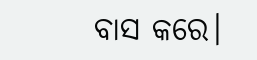ବାସ କରେ।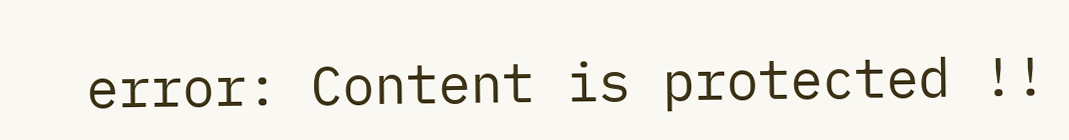error: Content is protected !!